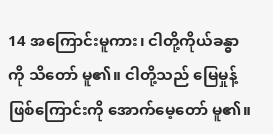14 အကြောင်းမူကား၊ ငါတို့ကိုယ်ခန္ဓာကို သိတော် မူ၏။ ငါတို့သည် မြေမှုန့်ဖြစ်ကြောင်းကို အောက်မေ့တော် မူ၏။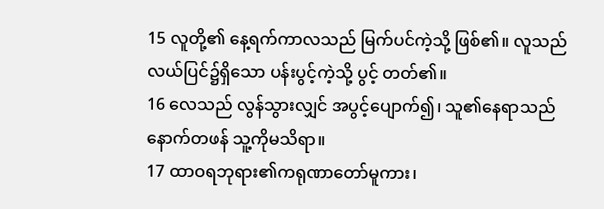15 လူတို့၏ နေ့ရက်ကာလသည် မြက်ပင်ကဲ့သို့ ဖြစ်၏။ လူသည် လယ်ပြင်၌ရှိသော ပန်းပွင့်ကဲ့သို့ ပွင့် တတ်၏။
16 လေသည် လွန်သွားလျှင် အပွင့်ပျောက်၍၊ သူ၏နေရာသည် နောက်တဖန် သူ့ကိုမသိရာ။
17 ထာဝရဘုရား၏ကရုဏာတော်မူကား၊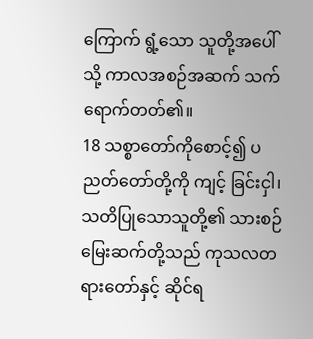ကြောက် ရွံ့သော သူတို့အပေါ်သို့ ကာလအစဉ်အဆက် သက် ရောက်တတ်၏။
18 သစ္စာတော်ကိုစောင့်၍ ပညတ်တော်တို့ကို ကျင့် ခြင်းငှါ၊ သတိပြုသောသူတို့၏ သားစဉ်မြေးဆက်တို့သည် ကုသလတရားတော်နှင့် ဆိုင်ရ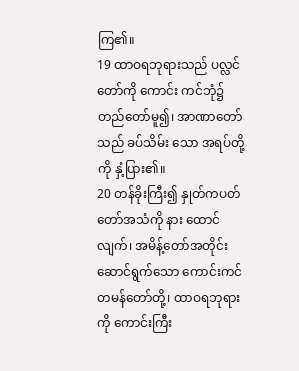ကြ၏။
19 ထာဝရဘုရားသည် ပလ္လင်တော်ကို ကောင်း ကင်ဘုံ၌ တည်တော်မူ၍၊ အာဏာတော်သည် ခပ်သိမ်း သော အရပ်တို့ကို နှံ့ပြား၏။
20 တန်ခိုးကြီး၍ နှုတ်ကပတ်တော်အသံကို နား ထောင်လျက်၊ အမိန့်တော်အတိုင်း ဆောင်ရွက်သော ကောင်းကင်တမန်တော်တို့၊ ထာဝရဘုရားကို ကောင်းကြီး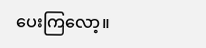ပေးကြလော့။